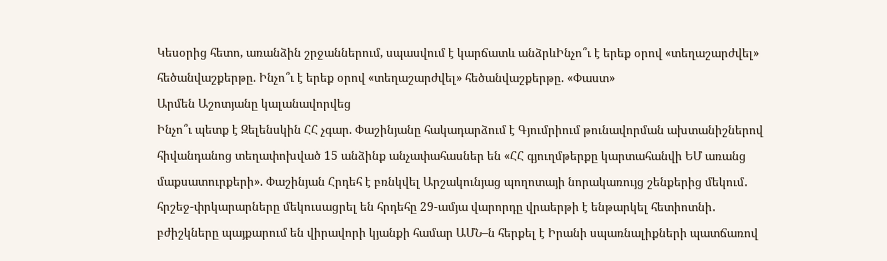Կեսօրից հետո, առանձին շրջաններում, սպասվում է կարճատև անձրևԻնչո՞ւ է երեք օրով «տեղաշարժվել» հեծանվաշքերթը. Ինչո՞ւ է երեք օրով «տեղաշարժվել» հեծանվաշքերթը. «Փաստ»
Արմեն Աշոտյանը կալանավորվեց
Ինչո՞ւ պետք է Զելենսկին ՀՀ չգար. Փաշինյանը հակադարձում է Գյումրիում թունավորման ախտանիշներով հիվանդանոց տեղափոխված 15 անձինք անչափահասներ են «ՀՀ գյուղմթերքը կարտահանվի ԵՄ առանց մաքսատուրքերի». Փաշինյան Հրդեհ է բռնկվել Արշակունյաց պողոտայի նորակառույց շենքերից մեկում․ հրշեջ-փրկարարները մեկուսացրել են հրդեհը 29-ամյա վարորդը վրաերթի է ենթարկել հետիոտնի․ բժիշկները պայքարում են վիրավորի կյանքի համար ԱՄՆ–ն հերքել է Իրանի սպառնալիքների պատճառով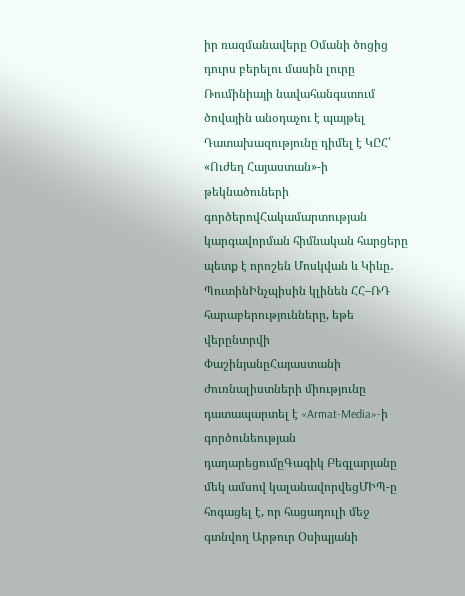իր ռազմանավերը Օմանի ծոցից դուրս բերելու մասին լուրը Ռումինիայի նավահանգստում ծովային անօդաչու է պայթել Դատախազությունը դիմել է ԿԸՀ՝ «Ուժեղ Հայաստան»-ի թեկնածուների գործերովՀակամարտության կարգավորման հիմնական հարցերը պետք է որոշեն Մոսկվան և Կիևը․ ՊուտինԻնչպիսին կլինեն ՀՀ–ՌԴ հարաբերությունները, եթե վերընտրվի ՓաշինյանըՀայաստանի ժուռնալիստների միությունը դատապարտել է «Armat-Media»-ի գործունեության դադարեցումըԳագիկ Բեգլարյանը մեկ ամսով կալանավորվեցՄԻՊ-ը հոգացել է, որ հացադուլի մեջ գտնվող Արթուր Օսիպյանի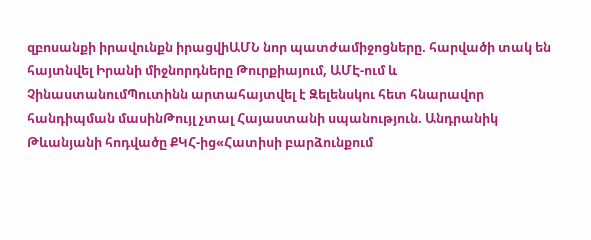զբոսանքի իրավունքն իրացվիԱՄՆ նոր պատժամիջոցները. հարվածի տակ են հայտնվել Իրանի միջնորդները Թուրքիայում, ԱՄԷ-ում և ՉինաստանումՊուտինն արտահայտվել է Զելենսկու հետ հնարավոր հանդիպման մասինԹույլ չտալ Հայաստանի սպանություն. Անդրանիկ Թևանյանի հոդվածը ՔԿՀ-ից«Հատիսի բարձունքում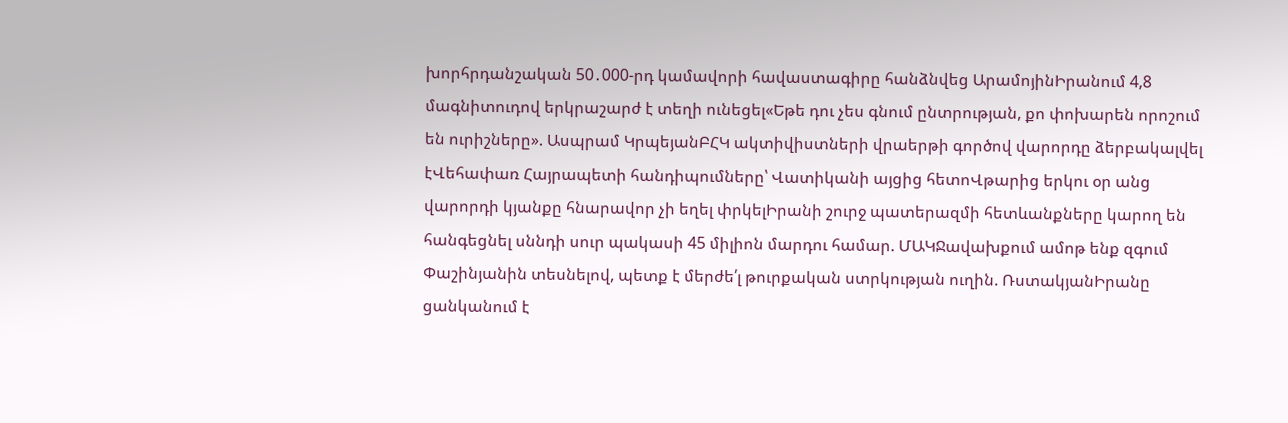խորհրդանշական 50․000-րդ կամավորի հավաստագիրը հանձնվեց ԱրամոյինԻրանում 4,8 մագնիտուդով երկրաշարժ է տեղի ունեցել«Եթե դու չես գնում ընտրության, քո փոխարեն որոշում են ուրիշները». Ասպրամ ԿրպեյանԲՀԿ ակտիվիստների վրաերթի գործով վարորդը ձերբակալվել էՎեհափառ Հայրապետի հանդիպումները՝ Վատիկանի այցից հետոՎթարից երկու օր անց վարորդի կյանքը հնարավոր չի եղել փրկելԻրանի շուրջ պատերազմի հետևանքները կարող են հանգեցնել սննդի սուր պակասի 45 միլիոն մարդու համար. ՄԱԿՋավախքում ամոթ ենք զգում Փաշինյանին տեսնելով, պետք է մերժե՛լ թուրքական ստրկության ուղին. ՌստակյանԻրանը ցանկանում է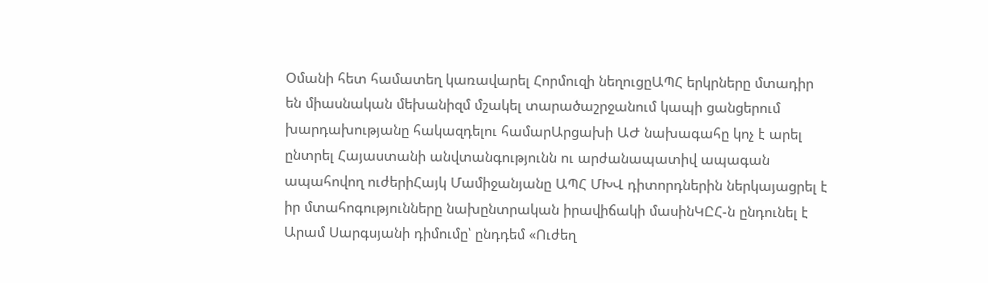Օմանի հետ համատեղ կառավարել Հորմուզի նեղուցըԱՊՀ երկրները մտադիր են միասնական մեխանիզմ մշակել տարածաշրջանում կապի ցանցերում խարդախությանը հակազդելու համարԱրցախի ԱԺ նախագահը կոչ է արել ընտրել Հայաստանի անվտանգությունն ու արժանապատիվ ապագան ապահովող ուժերիՀայկ Մամիջանյանը ԱՊՀ ՄԽՎ դիտորդներին ներկայացրել է իր մտահոգությունները նախընտրական իրավիճակի մասինԿԸՀ-ն ընդունել է Արամ Սարգսյանի դիմումը՝ ընդդեմ «Ուժեղ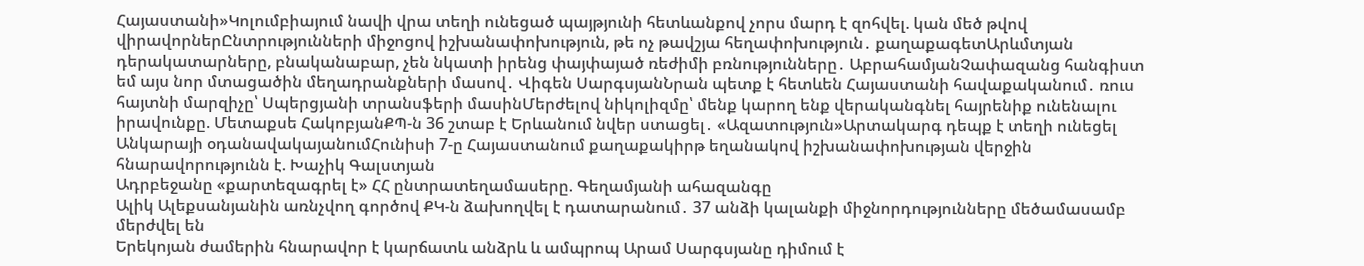Հայաստանի»Կոլումբիայում նավի վրա տեղի ունեցած պայթյունի հետևանքով չորս մարդ է զոհվել. կան մեծ թվով վիրավորներԸնտրությունների միջոցով իշխանափոխություն, թե ոչ թավշյա հեղափոխություն․ քաղաքագետԱրևմտյան դերակատարները, բնականաբար, չեն նկատի իրենց փայփայած ռեժիմի բռնությունները․ ԱբրահամյանՉափազանց հանգիստ եմ այս նոր մտացածին մեղադրանքների մասով․ Վիգեն ՍարգսյանՆրան պետք է հետևեն Հայաստանի հավաքականում․ ռուս հայտնի մարզիչը՝ Սպերցյանի տրանսֆերի մասինՄերժելով նիկոլիզմը՝ մենք կարող ենք վերականգնել հայրենիք ունենալու իրավունքը. Մետաքսե ՀակոբյանՔՊ-ն 36 շտաբ է Երևանում նվեր ստացել․ «Ազատություն»Արտակարգ դեպք է տեղի ունեցել Անկարայի օդանավակայանումՀունիսի 7-ը Հայաստանում քաղաքակիրթ եղանակով իշխանափոխության վերջին հնարավորությունն է. Խաչիկ Գալստյան
Ադրբեջանը «քարտեզագրել է» ՀՀ ընտրատեղամասերը. Գեղամյանի ահազանգը
Ալիկ Ալեքսանյանին առնչվող գործով ՔԿ-ն ձախողվել է դատարանում․ 37 անձի կալանքի միջնորդությունները մեծամասամբ մերժվել են
Երեկոյան ժամերին հնարավոր է կարճատև անձրև և ամպրոպ Արամ Սարգսյանը դիմում է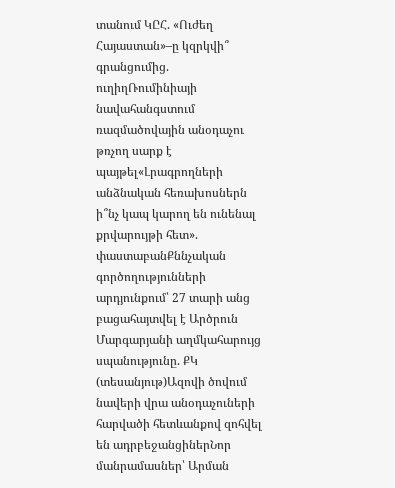տանում ԿԸՀ. «Ուժեղ Հայաստան»–ը կզրկվի՞ գրանցումից. ուղիղՌումինիայի նավահանգստում ռազմածովային անօդաչու թռչող սարք է պայթել«Լրագրողների անձնական հեռախոսներն ի՞նչ կապ կարող են ունենալ քրվարույթի հետ». փաստաբանՔննչական գործողությունների արդյունքում՝ 27 տարի անց բացահայտվել է Արծրուն Մարգարյանի աղմկահարույց սպանությունը. ՔԿ (տեսանյութ)Ազովի ծովում նավերի վրա անօդաչուների հարվածի հետևանքով զոհվել են ադրբեջանցիներՆոր մանրամասներ՝ Արման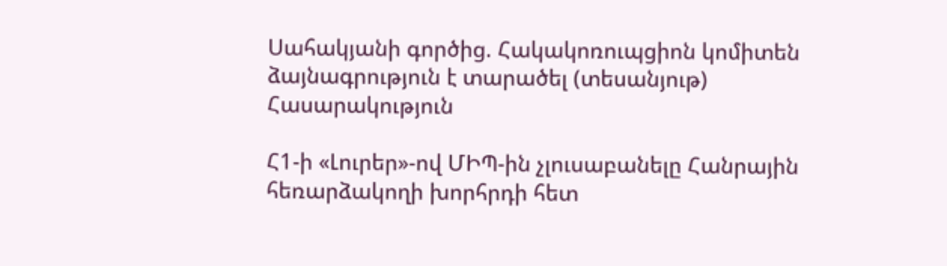Սահակյանի գործից. Հակակոռուպցիոն կոմիտեն ձայնագրություն է տարածել (տեսանյութ)
Հասարակություն

Հ1-ի «Լուրեր»-ով ՄԻՊ-ին չլուսաբանելը Հանրային հեռարձակողի խորհրդի հետ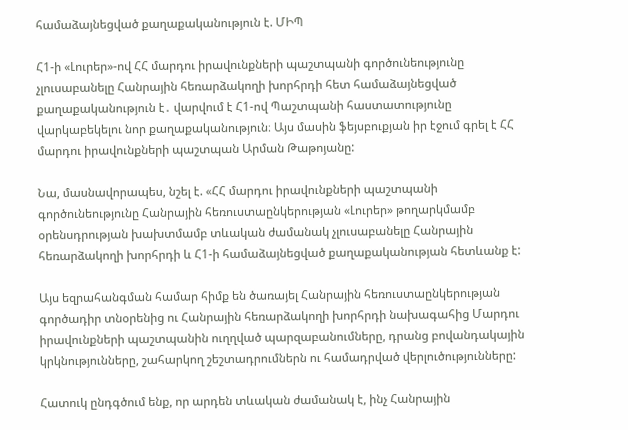համաձայնեցված քաղաքականություն է. ՄԻՊ

Հ1-ի «Լուրեր»-ով ՀՀ մարդու իրավունքների պաշտպանի գործունեությունը չլուսաբանելը Հանրային հեռարձակողի խորհրդի հետ համաձայնեցված քաղաքականություն է․ վարվում է Հ1-ով Պաշտպանի հաստատությունը վարկաբեկելու նոր քաղաքականություն։ Այս մասին ֆեյսբուքյան իր էջում գրել է ՀՀ մարդու իրավունքների պաշտպան Արման Թաթոյանը:

Նա, մասնավորապես, նշել է. «ՀՀ մարդու իրավունքների պաշտպանի գործունեությունը Հանրային հեռուստաընկերության «Լուրեր» թողարկմամբ օրենսդրության խախտմամբ տևական ժամանակ չլուսաբանելը Հանրային հեռարձակողի խորհրդի և Հ1-ի համաձայնեցված քաղաքականության հետևանք է:

Այս եզրահանգման համար հիմք են ծառայել Հանրային հեռուստաընկերության գործադիր տնօրենից ու Հանրային հեռարձակողի խորհրդի նախագահից Մարդու իրավունքների պաշտպանին ուղղված պարզաբանումները, դրանց բովանդակային կրկնությունները, շահարկող շեշտադրումներն ու համադրված վերլուծությունները:

Հատուկ ընդգծում ենք, որ արդեն տևական ժամանակ է, ինչ Հանրային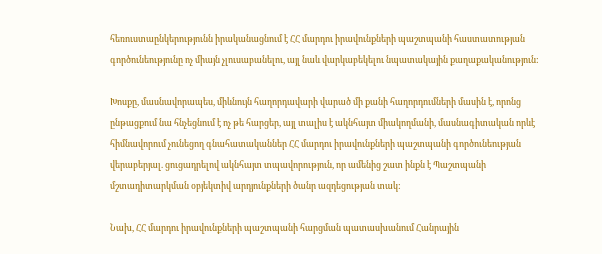հեռուստաընկերությունն իրականացնում է ՀՀ մարդու իրավունքների պաշտպանի հաստատության գործունեությունը ոչ միայն չլուսաբանելու, այլ նաև վարկաբեկելու նպատակային քաղաքականություն:

Խոսքը, մասնավորապես, միևնույն հաղորդավարի վարած մի քանի հաղորդումների մասին է, որոնց ընթացքում նա հնչեցնում է ոչ թե հարցեր, այլ տալիս է ակնհայտ միակողմանի, մասնագիտական որևէ հիմնավորում չունեցող գնահատականներ ՀՀ մարդու իրավունքների պաշտպանի գործունեության վերաբերյալ. ցուցադրելով ակնհայտ տպավորություն, որ ամենից շատ ինքն է Պաշտպանի մշտադիտարկման օբյեկտիվ արդյունքների ծանր ազդեցության տակ:

Նախ, ՀՀ մարդու իրավունքների պաշտպանի հարցման պատասխանում Հանրային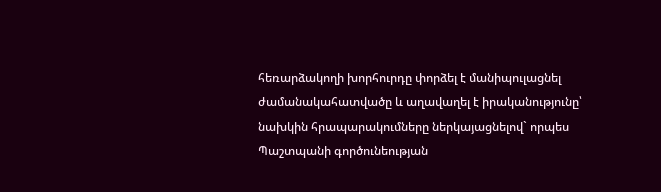հեռարձակողի խորհուրդը փորձել է մանիպուլացնել ժամանակահատվածը և աղավաղել է իրականությունը՝ նախկին հրապարակումները ներկայացնելով` որպես Պաշտպանի գործունեության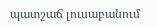պատշաճ լուսաբանում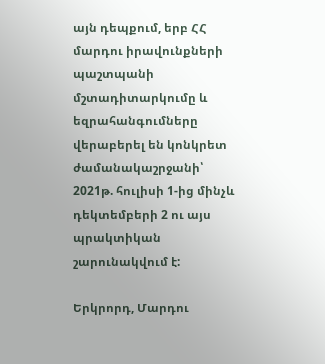այն դեպքում, երբ ՀՀ մարդու իրավունքների պաշտպանի մշտադիտարկումը և եզրահանգումները վերաբերել են կոնկրետ ժամանակաշրջանի՝ 2021թ. հուլիսի 1-ից մինչև դեկտեմբերի 2 ու այս պրակտիկան շարունակվում է:

Երկրորդ, Մարդու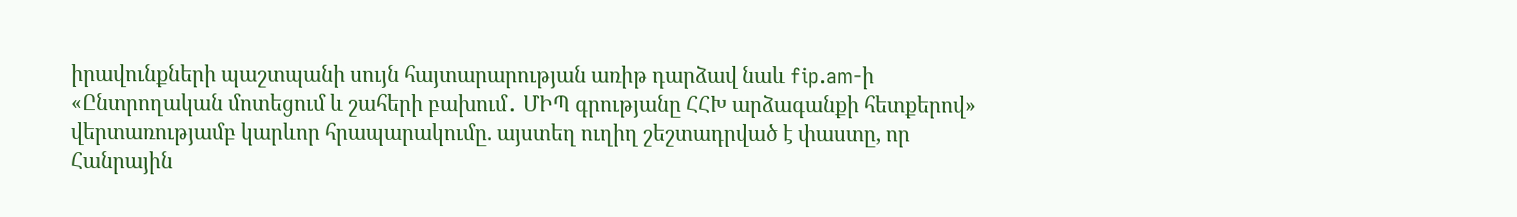իրավունքների պաշտպանի սույն հայտարարության առիթ դարձավ նաև fip.am-ի «Ընտրողական մոտեցում և շահերի բախում․ ՄԻՊ գրությանը ՀՀԽ արձագանքի հետքերով» վերտառությամբ կարևոր հրապարակումը. այստեղ ուղիղ շեշտադրված է փաստը, որ Հանրային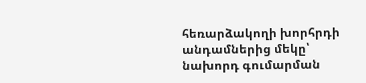հեռարձակողի խորհրդի անդամներից մեկը՝ նախորդ գումարման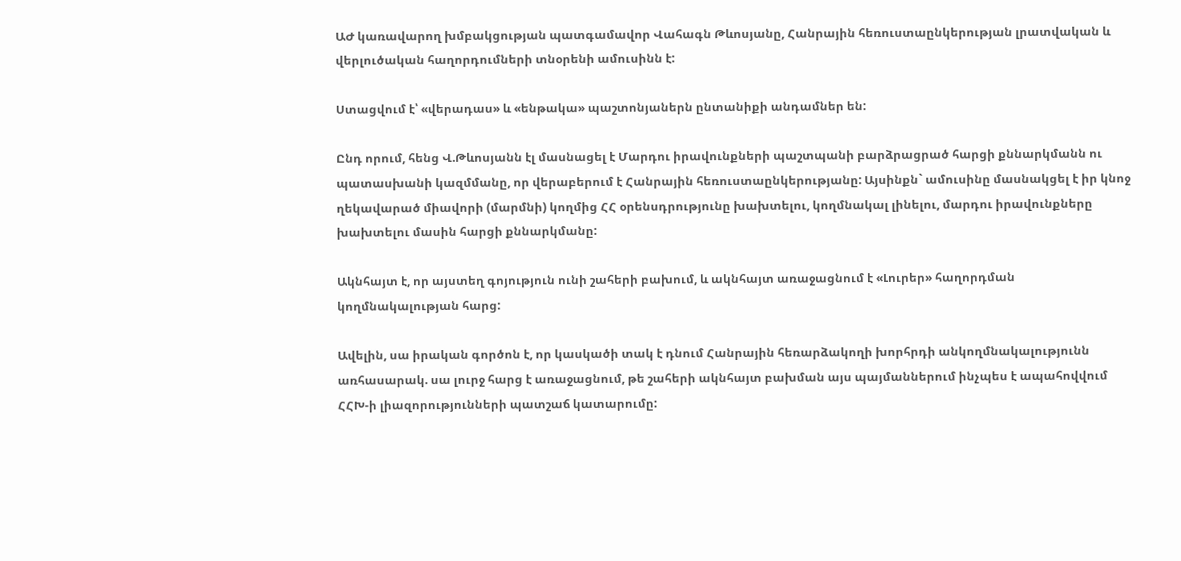ԱԺ կառավարող խմբակցության պատգամավոր Վահագն Թևոսյանը, Հանրային հեռուստաընկերության լրատվական և վերլուծական հաղորդումների տնօրենի ամուսինն է:

Ստացվում է՝ «վերադաս» և «ենթակա» պաշտոնյաներն ընտանիքի անդամներ են:

Ընդ որում, հենց Վ.Թևոսյանն էլ մասնացել է Մարդու իրավունքների պաշտպանի բարձրացրած հարցի քննարկմանն ու պատասխանի կազմմանը, որ վերաբերում է Հանրային հեռուստաընկերությանը: Այսինքն` ամուսինը մասնակցել է իր կնոջ ղեկավարած միավորի (մարմնի) կողմից ՀՀ օրենսդրությունը խախտելու, կողմնակալ լինելու, մարդու իրավունքները խախտելու մասին հարցի քննարկմանը:

Ակնհայտ է, որ այստեղ գոյություն ունի շահերի բախում, և ակնհայտ առաջացնում է «Լուրեր» հաղորդման կողմնակալության հարց:

Ավելին, սա իրական գործոն է, որ կասկածի տակ է դնում Հանրային հեռարձակողի խորհրդի անկողմնակալությունն առհասարակ. սա լուրջ հարց է առաջացնում, թե շահերի ակնհայտ բախման այս պայմաններում ինչպես է ապահովվում ՀՀԽ-ի լիազորությունների պատշաճ կատարումը: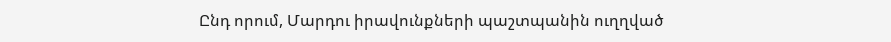Ընդ որում, Մարդու իրավունքների պաշտպանին ուղղված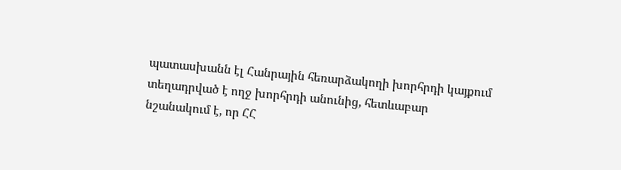պատասխանն էլ Հանրային հեռարձակողի խորհրդի կայքում տեղադրված է ողջ խորհրդի անունից, հետևաբար նշանակում է, որ ՀՀ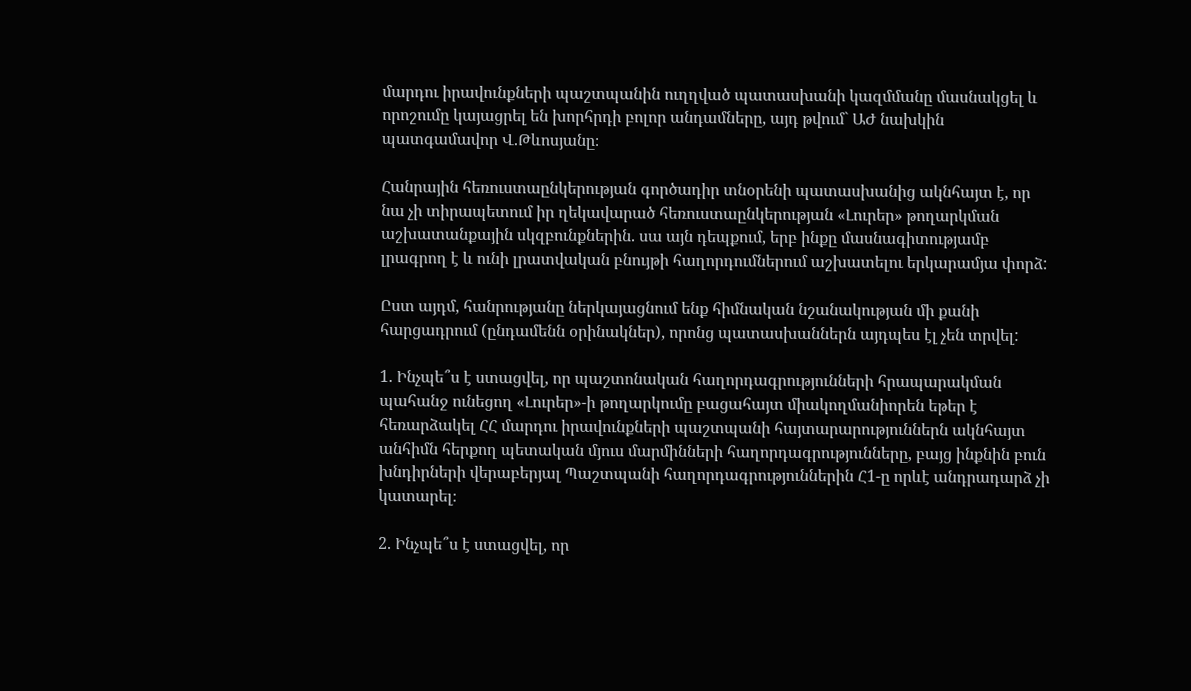մարդու իրավունքների պաշտպանին ուղղված պատասխանի կազմմանը մասնակցել և որոշումը կայացրել են խորհրդի բոլոր անդամները, այդ թվում` ԱԺ նախկին պատգամավոր Վ.Թևոսյանը։

Հանրային հեռուստաընկերության գործադիր տնօրենի պատասխանից ակնհայտ է, որ նա չի տիրապետում իր ղեկավարած հեռուստաընկերության «Լուրեր» թողարկման աշխատանքային սկզբունքներին. սա այն դեպքում, երբ ինքը մասնագիտությամբ լրագրող է և ունի լրատվական բնույթի հաղորդումներում աշխատելու երկարամյա փորձ:

Ըստ այդմ, հանրությանը ներկայացնում ենք հիմնական նշանակության մի քանի հարցադրում (ընդամենն օրինակներ), որոնց պատասխաններն այդպես էլ չեն տրվել:

1. Ինչպե՞ս է ստացվել, որ պաշտոնական հաղորդագրությունների հրապարակման պահանջ ունեցող «Լուրեր»-ի թողարկումը բացահայտ միակողմանիորեն եթեր է հեռարձակել ՀՀ մարդու իրավունքների պաշտպանի հայտարարություններն ակնհայտ անհիմն հերքող պետական մյուս մարմինների հաղորդագրությունները, բայց ինքնին բուն խնդիրների վերաբերյալ Պաշտպանի հաղորդագրություններին Հ1-ը որևէ անդրադարձ չի կատարել։

2. Ինչպե՞ս է ստացվել, որ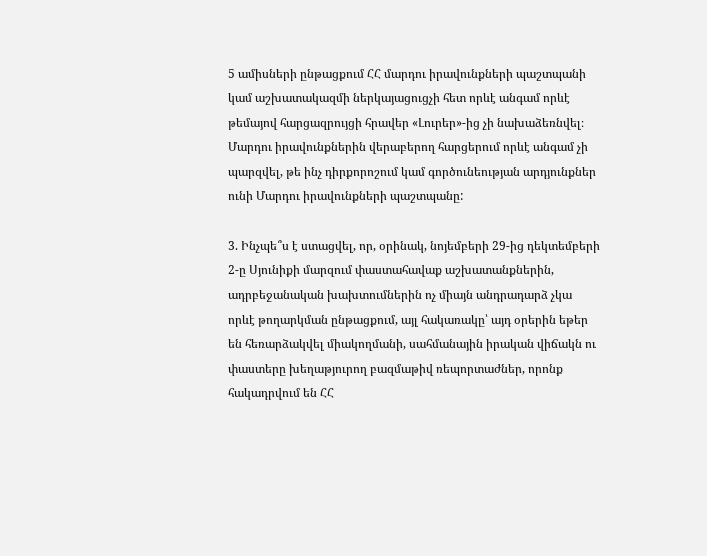5 ամիսների ընթացքում ՀՀ մարդու իրավունքների պաշտպանի կամ աշխատակազմի ներկայացուցչի հետ որևէ անգամ որևէ թեմայով հարցազրույցի հրավեր «Լուրեր»-ից չի նախաձեռնվել։ Մարդու իրավունքներին վերաբերող հարցերում որևէ անգամ չի պարզվել, թե ինչ դիրքորոշում կամ գործունեության արդյունքներ ունի Մարդու իրավունքների պաշտպանը:

3. Ինչպե՞ս է ստացվել, որ, օրինակ, նոյեմբերի 29-ից դեկտեմբերի 2-ը Սյունիքի մարզում փաստահավաք աշխատանքներին, ադրբեջանական խախտումներին ոչ միայն անդրադարձ չկա որևէ թողարկման ընթացքում, այլ հակառակը՝ այդ օրերին եթեր են հեռարձակվել միակողմանի, սահմանային իրական վիճակն ու փաստերը խեղաթյուրող բազմաթիվ ռեպորտաժներ, որոնք հակադրվում են ՀՀ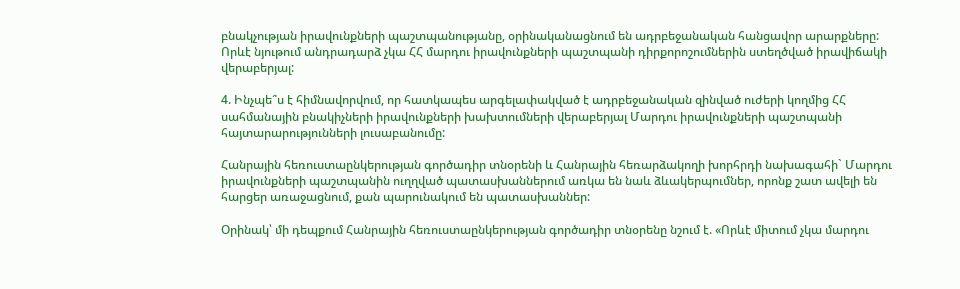բնակչության իրավունքների պաշտպանությանը, օրինականացնում են ադրբեջանական հանցավոր արարքները: Որևէ նյութում անդրադարձ չկա ՀՀ մարդու իրավունքների պաշտպանի դիրքորոշումներին ստեղծված իրավիճակի վերաբերյալ:

4. Ինչպե՞ս է հիմնավորվում, որ հատկապես արգելափակված է ադրբեջանական զինված ուժերի կողմից ՀՀ սահմանային բնակիչների իրավունքների խախտումների վերաբերյալ Մարդու իրավունքների պաշտպանի հայտարարությունների լուսաբանումը:

Հանրային հեռուստաընկերության գործադիր տնօրենի և Հանրային հեռարձակողի խորհրդի նախագահի` Մարդու իրավունքների պաշտպանին ուղղված պատասխաններում առկա են նաև ձևակերպումներ, որոնք շատ ավելի են հարցեր առաջացնում, քան պարունակում են պատասխաններ:

Օրինակ՝ մի դեպքում Հանրային հեռուստաընկերության գործադիր տնօրենը նշում է. «Որևէ միտում չկա մարդու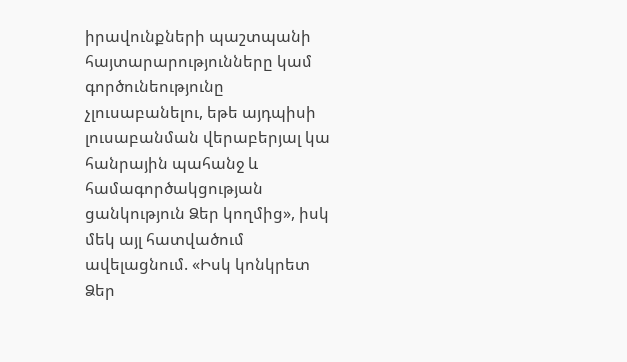իրավունքների պաշտպանի հայտարարությունները կամ գործունեությունը չլուսաբանելու, եթե այդպիսի լուսաբանման վերաբերյալ կա հանրային պահանջ և համագործակցության ցանկություն Ձեր կողմից», իսկ մեկ այլ հատվածում ավելացնում. «Իսկ կոնկրետ Ձեր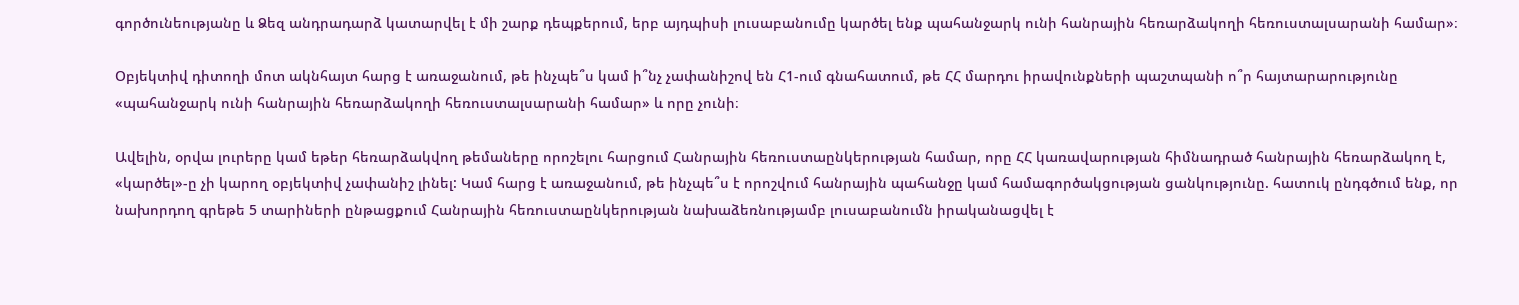գործունեությանը և Ձեզ անդրադարձ կատարվել է մի շարք դեպքերում, երբ այդպիսի լուսաբանումը կարծել ենք պահանջարկ ունի հանրային հեռարձակողի հեռուստալսարանի համար»։

Օբյեկտիվ դիտողի մոտ ակնհայտ հարց է առաջանում, թե ինչպե՞ս կամ ի՞նչ չափանիշով են Հ1-ում գնահատում, թե ՀՀ մարդու իրավունքների պաշտպանի ո՞ր հայտարարությունը «պահանջարկ ունի հանրային հեռարձակողի հեռուստալսարանի համար» և որը չունի։

Ավելին, օրվա լուրերը կամ եթեր հեռարձակվող թեմաները որոշելու հարցում Հանրային հեռուստաընկերության համար, որը ՀՀ կառավարության հիմնադրած հանրային հեռարձակող է, «կարծել»-ը չի կարող օբյեկտիվ չափանիշ լինել: Կամ հարց է առաջանում, թե ինչպե՞ս է որոշվում հանրային պահանջը կամ համագործակցության ցանկությունը. հատուկ ընդգծում ենք, որ նախորդող գրեթե 5 տարիների ընթացքում Հանրային հեռուստաընկերության նախաձեռնությամբ լուսաբանումն իրականացվել է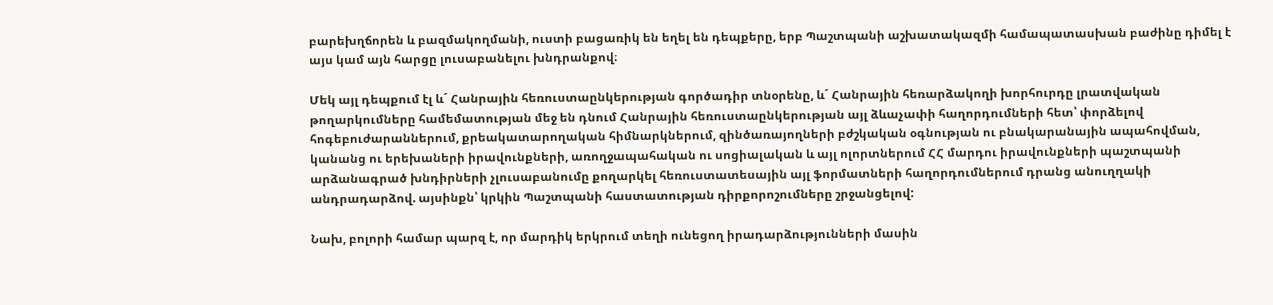բարեխղճորեն և բազմակողմանի, ուստի բացառիկ են եղել են դեպքերը, երբ Պաշտպանի աշխատակազմի համապատասխան բաժինը դիմել է այս կամ այն հարցը լուսաբանելու խնդրանքով։

Մեկ այլ դեպքում էլ և´ Հանրային հեռուստաընկերության գործադիր տնօրենը, և´ Հանրային հեռարձակողի խորհուրդը լրատվական թողարկումները համեմատության մեջ են դնում Հանրային հեռուստաընկերության այլ ձևաչափի հաղորդումների հետ՝ փորձելով հոգեբուժարաններում, քրեակատարողական հիմնարկներում, զինծառայողների բժշկական օգնության ու բնակարանային ապահովման, կանանց ու երեխաների իրավունքների, առողջապահական ու սոցիալական և այլ ոլորտներում ՀՀ մարդու իրավունքների պաշտպանի արձանագրած խնդիրների չլուսաբանումը քողարկել հեռուստատեսային այլ ֆորմատների հաղորդումներում դրանց անուղղակի անդրադարձով. այսինքն՝ կրկին Պաշտպանի հաստատության դիրքորոշումները շրջանցելով:

Նախ, բոլորի համար պարզ է, որ մարդիկ երկրում տեղի ունեցող իրադարձությունների մասին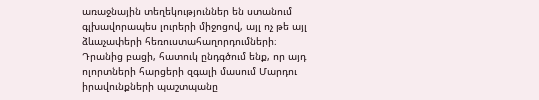առաջնային տեղեկություններ են ստանում գլխավորապես լուրերի միջոցով, այլ ոչ թե այլ ձևաչափերի հեռուստահաղորդումների։ Դրանից բացի, հատուկ ընդգծում ենք, որ այդ ոլորտների հարցերի զգալի մասում Մարդու իրավունքների պաշտպանը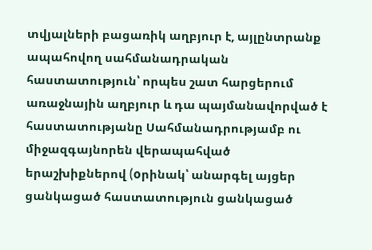տվյալների բացառիկ աղբյուր է, այլընտրանք ապահովող սահմանադրական հաստատություն՝ որպես շատ հարցերում առաջնային աղբյուր և դա պայմանավորված է հաստատությանը Սահմանադրությամբ ու միջազգայնորեն վերապահված երաշխիքներով (oրինակ՝ անարգել այցեր ցանկացած հաստատություն ցանկացած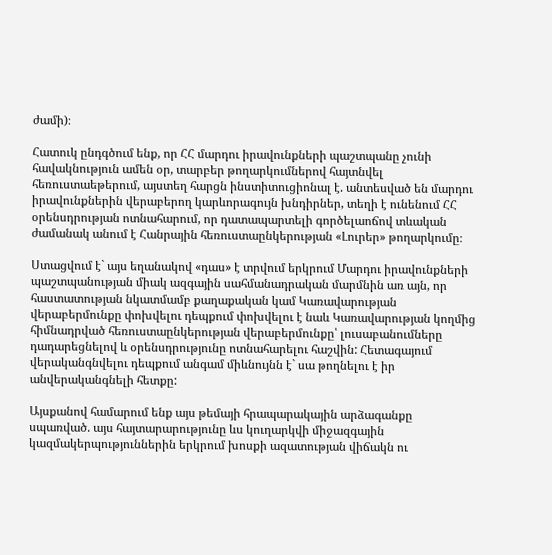ժամի)։

Հատուկ ընդգծում ենք, որ ՀՀ մարդու իրավունքների պաշտպանը չունի հավակնություն ամեն օր, տարբեր թողարկումներով հայտնվել հեռուստաեթերում, այստեղ հարցն ինստիտուցիոնալ է. անտեսված են մարդու իրավունքներին վերաբերող կարևորագույն խնդիրներ, տեղի է ունենում ՀՀ օրենսդրության ոտնահարում, որ դատապարտելի գործելաոճով տևական ժամանակ անում է Հանրային հեռուստաընկերության «Լուրեր» թողարկումը։

Ստացվում է` այս եղանակով «դաս» է տրվում երկրում Մարդու իրավունքների պաշտպանության միակ ազգային սահմանադրական մարմնին առ այն, որ հաստատության նկատմամբ քաղաքական կամ Կառավարության վերաբերմունքը փոխվելու դեպքում փոխվելու է նաև Կառավարության կողմից հիմնադրված հեռուստաընկերության վերաբերմունքը՝ լուսաբանումները դադարեցնելով և օրենսդրությունը ոտնահարելու հաշվին: Հետագայում վերականգնվելու դեպքում անգամ միևնույնն է` սա թողնելու է իր անվերականգնելի հետքը:

Այսքանով համարում ենք այս թեմայի հրապարակային արձագանքը սպառված. այս հայտարարությունը ևս կուղարկվի միջազգային կազմակերպություններին երկրում խոսքի ազատության վիճակն ու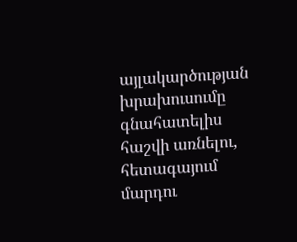այլակարծության խրախուսումը գնահատելիս հաշվի առնելու, հետագայում մարդու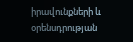իրավունքների և օրենսդրության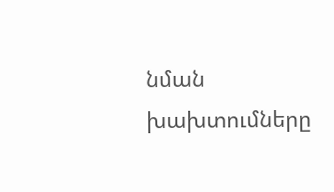նման խախտումները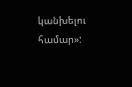կանխելու համար»: